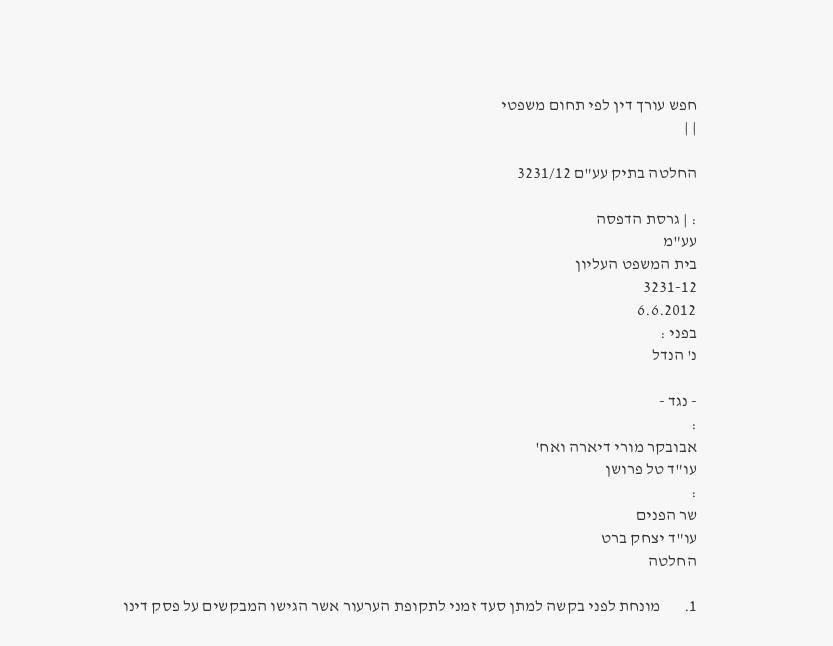חפש עורך דין לפי תחום משפטי
| |

החלטה בתיק עע"ם 3231/12

: | גרסת הדפסה
עע"מ
בית המשפט העליון
3231-12
6.6.2012
בפני :
נ' הנדל

- נגד -
:
אבובקר מורי דיארה ואח'
עו"ד טל פרושן
:
שר הפנים
עו"ד יצחק ברט
החלטה

1.       מונחת לפני בקשה למתן סעד זמני לתקופת הערעור אשר הגישו המבקשים על פסק דינו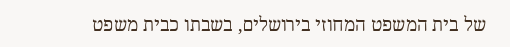של בית המשפט המחוזי בירושלים, בשבתו כבית משפט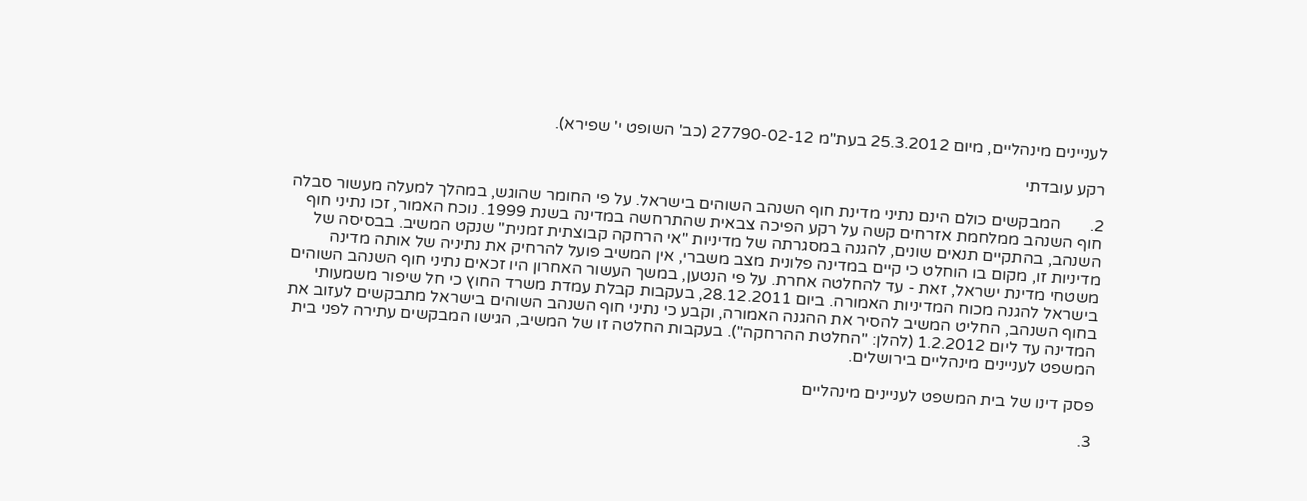לעניינים מינהליים, מיום 25.3.2012 בעת"מ 27790-02-12 (כב' השופט י' שפירא).

רקע עובדתי

2.       המבקשים כולם הינם נתיני מדינת חוף השנהב השוהים בישראל. על פי החומר שהוגש, במהלך למעלה מעשור סבלה חוף השנהב ממלחמת אזרחים קשה על רקע הפיכה צבאית שהתרחשה במדינה בשנת 1999. נוכח האמור, זכו נתיני חוף השנהב, בהתקיים תנאים שונים, להגנה במסגרתה של מדיניות "אי הרחקה קבוצתית זמנית" שנקט המשיב. בבסיסה של מדיניות זו, מקום בו הוחלט כי קיים במדינה פלונית מצב משברי, אין המשיב פועל להרחיק את נתיניה של אותה מדינה משטחי מדינת ישראל, זאת - עד להחלטה אחרת. על פי הנטען, במשך העשור האחרון היו זכאים נתיני חוף השנהב השוהים בישראל להגנה מכוח המדיניות האמורה. ביום 28.12.2011, בעקבות קבלת עמדת משרד החוץ כי חל שיפור משמעותי בחוף השנהב, החליט המשיב להסיר את ההגנה האמורה, וקבע כי נתיני חוף השנהב השוהים בישראל מתבקשים לעזוב את המדינה עד ליום 1.2.2012 (להלן: "החלטת ההרחקה"). בעקבות החלטה זו של המשיב, הגישו המבקשים עתירה לפני בית המשפט לעניינים מינהליים בירושלים.

פסק דינו של בית המשפט לעניינים מינהליים

3.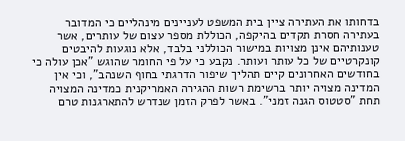בדחותו את העתירה ציין בית המשפט לעניינים מינהליים כי המדובר בעתירה חסרת תקדים בהיקפה, הכוללת מספר עצום של עותרים, אשר טענותיהם אינן מצויות במישור הכוללני בלבד, אלא נוגעות להיבטים קונקרטיים של כל עותר ועותר. נקבע כי על פי החומר שהוגש "אכן עולה כי בחודשים האחרונים קיים תהליך שיפור הדרגתי בחוף השנהב", וכי אין המדינה מצויה יותר ברשימת רשות ההגירה האמריקנית כמדינה המצויה תחת "סטטוס הגנה זמני". באשר לפרק הזמן שנדרש להתארגנות טרם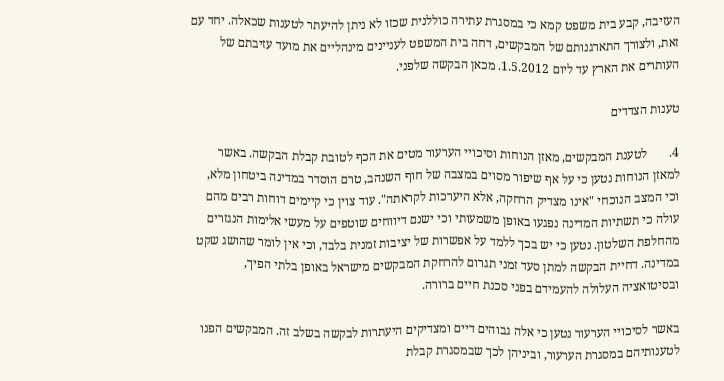העזיבה, קבע בית משפט קמא כי במסגרת עתירה כוללנית שכזו לא ניתן להיעתר לטענות שכאלה. יחד עם זאת, ולצורך התארגנותם של המבקשים, דחה בית המשפט לעניינים מינהליים את מועד עזיבתם של העותרים את הארץ עד ליום 1.5.2012. מכאן הבקשה שלפני.

טענות הצדדים

4.       לטענת המבקשים, מאזן הנוחות וסיכויי הערעור מטים את הכף לטובת קבלת הבקשה. באשר למאזן הנוחות נטען כי על אף שיפור מסוים במצבה של חוף השנהב, טרם הוסדר במדינה ביטחון מלא, וכי המצב הנוכחי "אינו מצדיק הרחקה, אלא היערכות לקראתה". עוד צוין כי קיימים דוחות רבים מהם עולה כי תשתיות המדינה נפגעו באופן משמעותי וכי ישנם דיווחים שוטפים על מעשי אלימות הנגזרים מהחלפת השלטון. נטען כי יש בכך ללמד על אפשרות של יציבות זמנית בלבד, וכי אין לומר שהושג שקט במדינה. דחיית הבקשה למתן סעד זמני תגרום להרחקת המבקשים מישראל באופן בלתי הפיך, ובסיטואציה העלולה להעמידם בפני סכנת חיים ברורה.

באשר לסיכויי הערעור נטען כי אלה גבוהים דיים ומצדיקים היעתרות לבקשה בשלב זה. המבקשים הפנו לטענותיהם במסגרת הערעור, וביניהן לכך שבמסגרת קבלת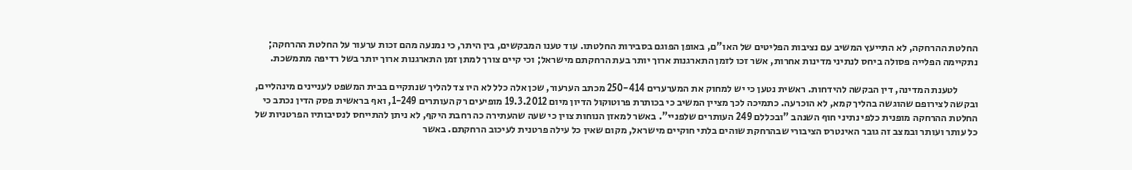החלטת ההרחקה, לא התייעץ המשיב עם נציבות הפליטים של האו"ם, באופן הפוגם בסבירות החלטתו. עוד טענו המבקשים, בין היתר, כי נמנעה מהם זכות ערעור על החלטת ההרחקה; נתקיימה הפלייה פסולה ביחס לנתיני מדינות אחרות, אשר זכו לזמן התארגנות ארוך יותר בעת הרחקתם מישראל; וכי קיים צורך למתן זמן התארגנות ארוך יותר בשל רדיפה מתמשכת.

          לטענת המדינה, דין הבקשה להידחות. ראשית נטען כי יש למחוק את המערערים 250-414 מכתב הערעור, שכן אלה כלל לא היו צד להליך שנתקיים בבית המשפט לעניינים מינהליים, ובקשה לצירופם שהוגשה בהליך קמא, לא הוכרעה. כתמיכה לכך מציין המשיב כי בכותרת פרוטוקול הדיון מיום 19.3.2012 מופיעים רק העותרים 1-249, ואף בראשית פסק הדין נכתב כי החלטת ההרחקה מופנית כלפי נתיני חוף השנהב "ובכללם 249 העותרים שלפניי". באשר למאזן הנוחות צוין כי שעה שהעתירה כה רחבת היקף, לא ניתן להתייחס לנסיבותיו הפרטניות של כל עותר ועותר ובמצב זה גובר האינטרס הציבורי שבהרחקת שוהים בלתי חוקיים מישראל, מקום שאין כל עילה פרטנית לעיכוב הרחקתם. באשר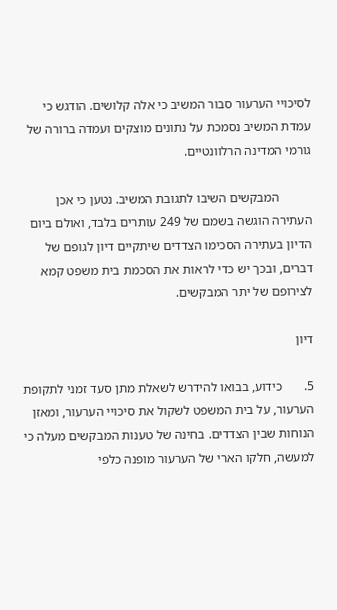לסיכויי הערעור סבור המשיב כי אלה קלושים. הודגש כי עמדת המשיב נסמכת על נתונים מוצקים ועמדה ברורה של גורמי המדינה הרלוונטיים.

          המבקשים השיבו לתגובת המשיב. נטען כי אכן העתירה הוגשה בשמם של 249 עותרים בלבד, ואולם ביום הדיון בעתירה הסכימו הצדדים שיתקיים דיון לגופם של דברים, ובכך יש כדי לראות את הסכמת בית משפט קמא לצירופם של יתר המבקשים.

דיון

5.       כידוע, בבואו להידרש לשאלת מתן סעד זמני לתקופת הערעור, על בית המשפט לשקול את סיכויי הערעור, ומאזן הנוחות שבין הצדדים. בחינה של טענות המבקשים מעלה כי למעשה, חלקו הארי של הערעור מופנה כלפי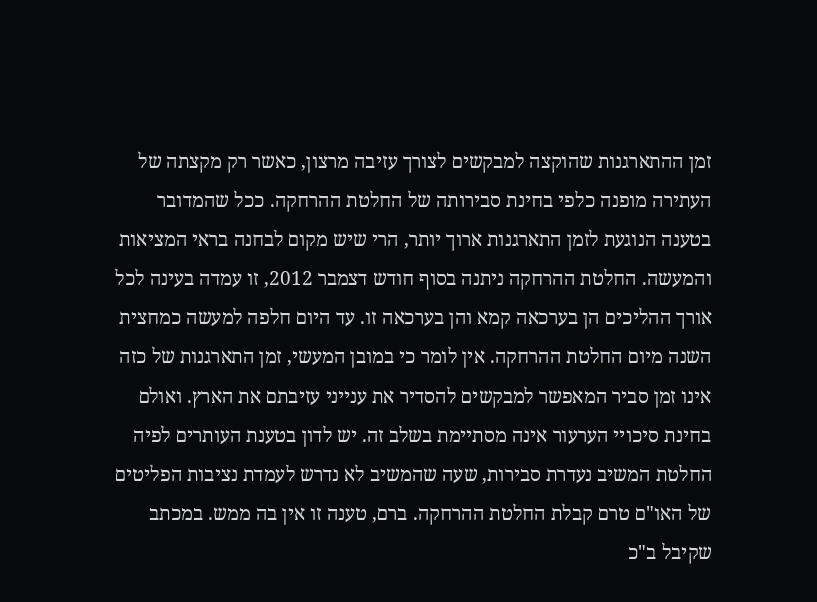זמן ההתארגנות שהוקצה למבקשים לצורך עזיבה מרצון, כאשר רק מקצתה של העתירה מופנה כלפי בחינת סבירותה של החלטת ההרחקה. ככל שהמדובר בטענה הנוגעת לזמן התארגנות ארוך יותר, הרי שיש מקום לבחנה בראי המציאות והמעשה. החלטת ההרחקה ניתנה בסוף חודש דצמבר 2012, זו עמדה בעינה לכל אורך ההליכים הן בערכאה קמא והן בערכאה זו. עד היום חלפה למעשה כמחצית השנה מיום החלטת ההרחקה. אין לומר כי במובן המעשי, זמן התארגנות של כזה אינו זמן סביר המאפשר למבקשים להסדיר את ענייני עזיבתם את הארץ. ואולם בחינת סיכויי הערעור אינה מסתיימת בשלב זה. יש לדון בטענת העותרים לפיה החלטת המשיב נעדרת סבירות, שעה שהמשיב לא נדרש לעמדת נציבות הפליטים של האו"ם טרם קבלת החלטת ההרחקה. ברם, טענה זו אין בה ממש. במכתב שקיבל ב"כ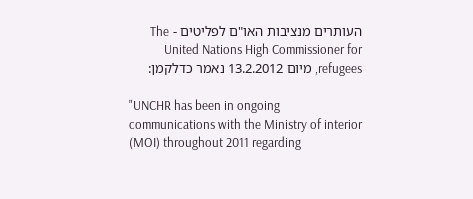העותרים מנציבות האו"ם לפליטים - The United Nations High Commissioner for refugees, מיום 13.2.2012 נאמר כדלקמן:

"UNCHR has been in ongoing communications with the Ministry of interior (MOI) throughout 2011 regarding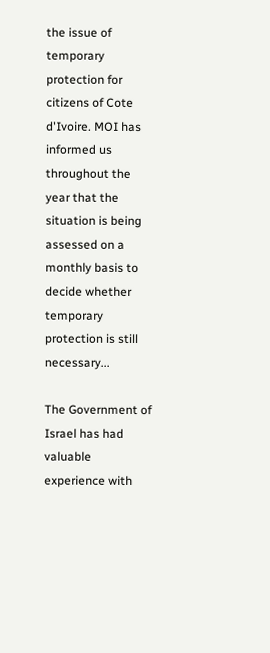the issue of temporary protection for citizens of Cote d'Ivoire. MOI has informed us throughout the year that the situation is being assessed on a monthly basis to decide whether temporary protection is still necessary...

The Government of Israel has had valuable experience with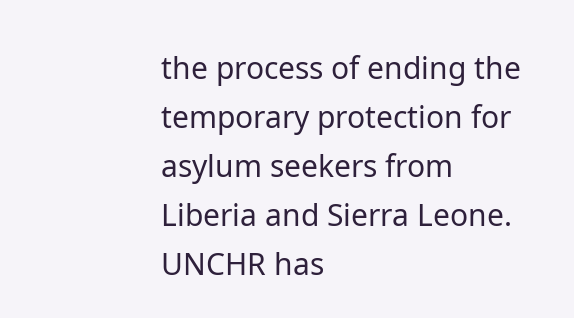the process of ending the temporary protection for asylum seekers from Liberia and Sierra Leone. UNCHR has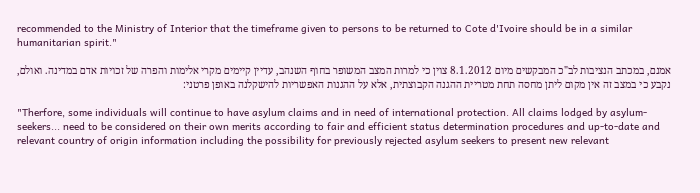recommended to the Ministry of Interior that the timeframe given to persons to be returned to Cote d'Ivoire should be in a similar humanitarian spirit."

אמנם, במכתב הנציבות לב"כ המבקשים מיום 8.1.2012 צוין כי למרות המצב המשופר בחוף השנהב, עדיין קיימים מקרי אלימות והפרה של זכויות אדם במדינה. ואולם, נקבע כי במצב זה אין מקום ליתן מחסה תחת מטריית ההגנה הקבוצתית, אלא על ההגנות האפשריות להישקלנה באופן פרטני:

"Therfore, some individuals will continue to have asylum claims and in need of international protection. All claims lodged by asylum-seekers... need to be considered on their own merits according to fair and efficient status determination procedures and up-to-date and relevant country of origin information including the possibility for previously rejected asylum seekers to present new relevant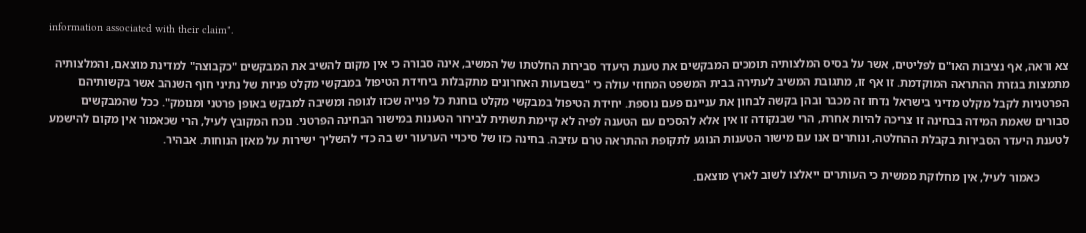information associated with their claim".

צא וראה, אף נציבות האו"ם לפליטים, אשר על בסיס המלצותיה תומכים המבקשים את טענת היעדר סבירות החלטתו של המשיב, אינה סבורה כי אין מקום להשיב את המבקשים "כקבוצה" למדינת מוצאם, והמלצותיה מתמצות בגזרת ההתראה המוקדמת. זו אף זו, מתגובת המשיב לעתירה בבית המשפט המחוזי עולה כי "בשבועות האחרונים מתקבלות ביחידת הטיפול במבקשי מקלט פניות של נתיני חוף השנהב אשר בקשותיהם הפרטניות לקבל מקלט מדיני בישראל נדחו זה מכבר ובהן בקשה לבחון את עניינם פעם נוספת. יחידת הטיפול במבקשי מקלט בוחנת כל פנייה שכזו לגופה ומשיבה למבקש באופן פרטני ומנומק". ככל שהמבקשים סבורים שאמת המידה בבחינה זו צריכה להיות אחרת, הרי שבנקודה זו אין אלא להסכים עם הטענה לפיה לא קיימת תשתית לבירור הטענות במישור הבחינה הפרטני. נוכח המקובץ לעיל, הרי שכאמור אין מקום להישמע לטענת היעדר הסבירות בקבלת ההחלטה, ונותרים אנו עם מישור הטענות הנוגע לתקופת ההתראה טרם עזיבה. בחינה כזו של סיכויי הערעור יש בה כדי להשליך ישירות על מאזן הנוחות. אבהיר.

          כאמור לעיל, אין מחלוקת ממשית כי העותרים ייאלצו לשוב לארץ מוצאם.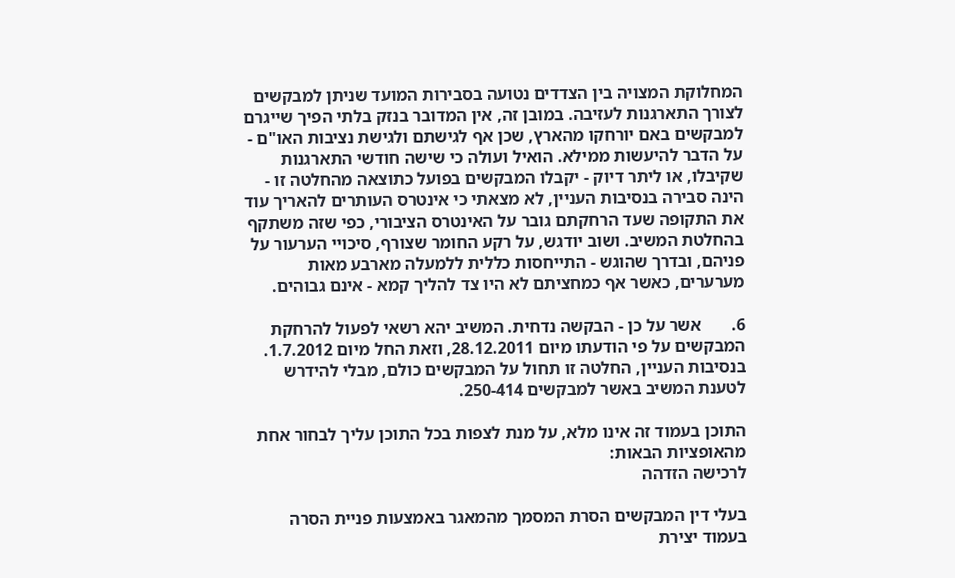המחלוקת המצויה בין הצדדים נטועה בסבירות המועד שניתן למבקשים לצורך התארגנות לעזיבה. במובן זה, אין המדובר בנזק בלתי הפיך שייגרם למבקשים באם יורחקו מהארץ, שכן אף לגישתם ולגישת נציבות האו"ם - על הדבר להיעשות ממילא. הואיל ועולה כי שישה חודשי התארגנות שקיבלו, או ליתר דיוק - יקבלו המבקשים בפועל כתוצאה מהחלטה זו - הינה סבירה בנסיבות העניין, לא מצאתי כי אינטרס העותרים להאריך עוד את התקופה שעד הרחקתם גובר על האינטרס הציבורי, כפי שזה משתקף בהחלטת המשיב. ושוב יודגש, על רקע החומר שצורף, סיכויי הערעור על פניהם, ובדרך שהוגש - התייחסות כללית ללמעלה מארבע מאות מערערים, כאשר אף כמחציתם לא היו צד להליך קמא - אינם גבוהים.

6.       אשר על כן - הבקשה נדחית. המשיב יהא רשאי לפעול להרחקת המבקשים על פי הודעתו מיום 28.12.2011, וזאת החל מיום 1.7.2012. בנסיבות העניין, החלטה זו תחול על המבקשים כולם, מבלי להידרש לטענת המשיב באשר למבקשים 250-414.

התוכן בעמוד זה אינו מלא, על מנת לצפות בכל התוכן עליך לבחור אחת מהאופציות הבאות:
לרכישה הזדהה

בעלי דין המבקשים הסרת המסמך מהמאגר באמצעות פניית הסרה בעמוד יצירת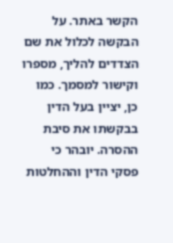הקשר באתר. על הבקשה לכלול את שם הצדדים להליך, מספרו וקישור למסמך. כמו כן, יציין בעל הדין בבקשתו את סיבת ההסרה. יובהר כי פסקי הדין וההחלטות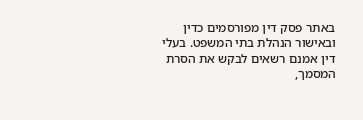באתר פסק דין מפורסמים כדין ובאישור הנהלת בתי המשפט. בעלי דין אמנם רשאים לבקש את הסרת המסמך,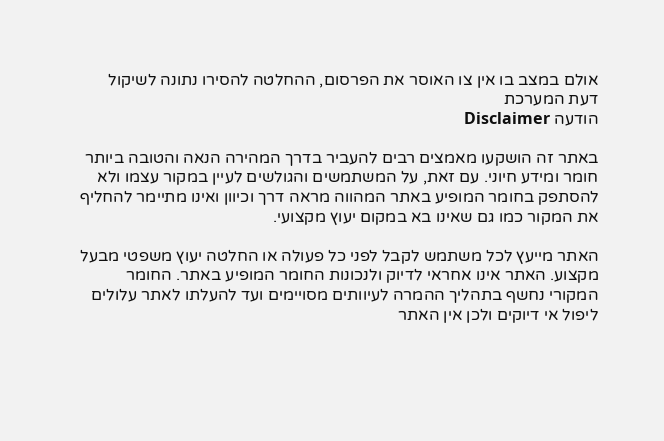אולם במצב בו אין צו האוסר את הפרסום, ההחלטה להסירו נתונה לשיקול דעת המערכת
הודעה Disclaimer

באתר זה הושקעו מאמצים רבים להעביר בדרך המהירה הנאה והטובה ביותר חומר ומידע חיוני. עם זאת, על המשתמשים והגולשים לעיין במקור עצמו ולא להסתפק בחומר המופיע באתר המהווה מראה דרך וכיוון ואינו מתיימר להחליף את המקור כמו גם שאינו בא במקום יעוץ מקצועי.

האתר מייעץ לכל משתמש לקבל לפני כל פעולה או החלטה יעוץ משפטי מבעל מקצוע. האתר אינו אחראי לדיוק ולנכונות החומר המופיע באתר. החומר המקורי נחשף בתהליך ההמרה לעיוותים מסויימים ועד להעלתו לאתר עלולים ליפול אי דיוקים ולכן אין האתר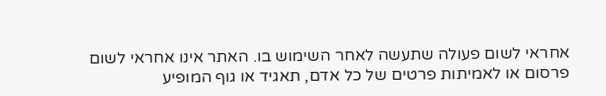אחראי לשום פעולה שתעשה לאחר השימוש בו. האתר אינו אחראי לשום פרסום או לאמיתות פרטים של כל אדם, תאגיד או גוף המופיע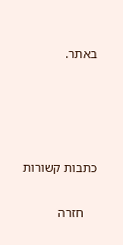באתר.




כתבות קשורות

    חזרה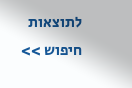לתוצאות חיפוש >>